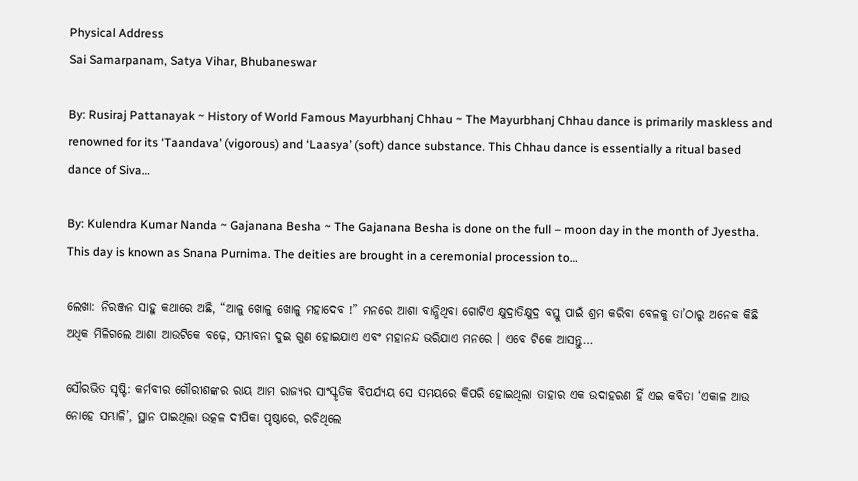Physical Address
Sai Samarpanam, Satya Vihar, Bhubaneswar

By: Rusiraj Pattanayak ~ History of World Famous Mayurbhanj Chhau ~ The Mayurbhanj Chhau dance is primarily maskless and renowned for its ‘Taandava’ (vigorous) and ‘Laasya’ (soft) dance substance. This Chhau dance is essentially a ritual based dance of Siva…

By: Kulendra Kumar Nanda ~ Gajanana Besha ~ The Gajanana Besha is done on the full – moon day in the month of Jyestha. This day is known as Snana Purnima. The deities are brought in a ceremonial procession to…

ଲେଖା: ନିରଞ୍ଜନ ସାହୁ କଥାରେ ଅଛି, “ଆଳୁ ଖୋଳୁ ଖୋଳୁ ମହାଦେବ !” ମନରେ ଆଶା ବାନ୍ଧିଥିବା ଗୋଟିଏ କ୍ଷୁଦ୍ରାତିକ୍ଷୁଦ୍ର ବସ୍ତୁ ପାଇଁ ଶ୍ରମ କରିବା ବେଳକୁ ତା’ଠାରୁ ଅନେକ କିଛି ଅଧିକ ମିଳିଗଲେ ଆଶା ଆଉଟିକେ ବଢ଼େ, ସମ୍ଭାବନା ଦୁଇ ଗୁଣ ହୋଇଯାଏ ଏବଂ ମହାନନ୍ଦ ଭରିଯାଏ ମନରେ । ଏବେ ଟିକେ ଆସନ୍ତୁ…

ସୌରଭିତ ସୃଷ୍ଟି: କର୍ମବୀର ଗୌରୀଶଙ୍କର ରାୟ ଆମ ରାଜ୍ୟର ସାଂସ୍କୃତିକ ବିପର୍ଯ୍ୟୟ ସେ ସମୟରେ କିପରି ହୋଇଥିଲା ତାହାର ଏକ ଉଦାହରଣ ହିଁ ଏଇ କବିତା ‘ଏକାଳ ଆଉ ନୋହେ ସମ୍ଭାଳି’, ସ୍ଥାନ ପାଇଥିଲା ଉତ୍କଳ ଦୀପିକା ପୃଷ୍ଠାରେ, ରଚିଥିଲେ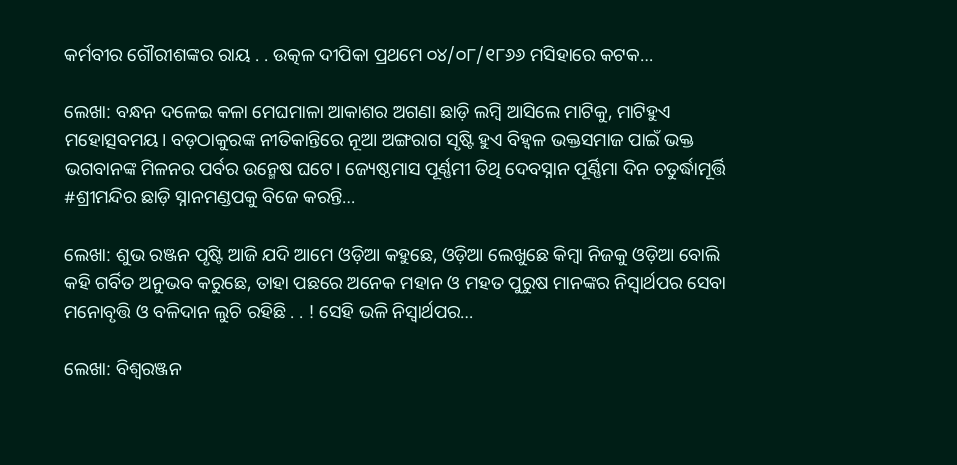କର୍ମବୀର ଗୌରୀଶଙ୍କର ରାୟ . . ଉତ୍କଳ ଦୀପିକା ପ୍ରଥମେ ୦୪/୦୮/୧୮୬୬ ମସିହାରେ କଟକ…

ଲେଖା: ବନ୍ଧନ ଦଳେଇ କଳା ମେଘମାଳା ଆକାଶର ଅଗଣା ଛାଡ଼ି ଲମ୍ବି ଆସିଲେ ମାଟିକୁ, ମାଟିହୁଏ ମହୋତ୍ସବମୟ। ବଡ଼ଠାକୁରଙ୍କ ନୀତିକାନ୍ତିରେ ନୂଆ ଅଙ୍ଗରାଗ ସୃଷ୍ଟି ହୁଏ ବିହ୍ୱଳ ଭକ୍ତସମାଜ ପାଇଁ ଭକ୍ତ ଭଗବାନଙ୍କ ମିଳନର ପର୍ବର ଉନ୍ମେଷ ଘଟେ। ଜ୍ୟେଷ୍ଠମାସ ପୂର୍ଣ୍ଣମୀ ତିଥି ଦେବସ୍ନାନ ପୂର୍ଣ୍ଣିମା ଦିନ ଚତୁର୍ଦ୍ଧାମୂର୍ତ୍ତି #ଶ୍ରୀମନ୍ଦିର ଛାଡ଼ି ସ୍ନାନମଣ୍ଡପକୁ ବିଜେ କରନ୍ତି…

ଲେଖା: ଶୁଭ ରଞ୍ଜନ ପୃଷ୍ଟି ଆଜି ଯଦି ଆମେ ଓଡ଼ିଆ କହୁଛେ, ଓଡ଼ିଆ ଲେଖୁଛେ କିମ୍ବା ନିଜକୁ ଓଡ଼ିଆ ବୋଲି କହି ଗର୍ବିତ ଅନୁଭବ କରୁଛେ, ତାହା ପଛରେ ଅନେକ ମହାନ ଓ ମହତ ପୁରୁଷ ମାନଙ୍କର ନିସ୍ଵାର୍ଥପର ସେବା ମନୋବୃତ୍ତି ଓ ବଳିଦାନ ଲୁଚି ରହିଛି . . ! ସେହି ଭଳି ନିସ୍ଵାର୍ଥପର…

ଲେଖା: ବିଶ୍ଵରଞ୍ଜନ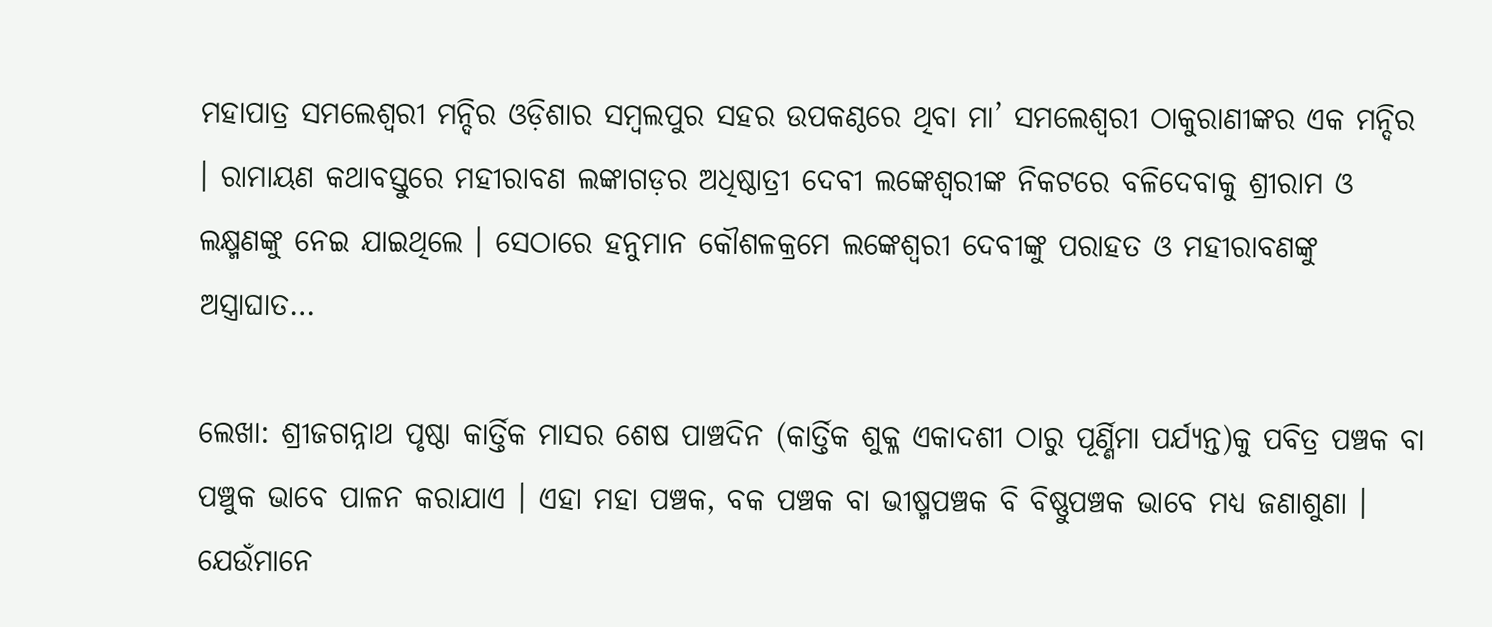ମହାପାତ୍ର ସମଲେଶ୍ୱରୀ ମନ୍ଦିର ଓଡ଼ିଶାର ସମ୍ବଲପୁର ସହର ଉପକଣ୍ଠରେ ଥିବା ମା’ ସମଲେଶ୍ୱରୀ ଠାକୁରାଣୀଙ୍କର ଏକ ମନ୍ଦିର । ରାମାୟଣ କଥାବସ୍ତୁରେ ମହୀରାବଣ ଲଙ୍କାଗଡ଼ର ଅଧିଷ୍ଠାତ୍ରୀ ଦେବୀ ଲଙ୍କେଶ୍ୱରୀଙ୍କ ନିକଟରେ ବଳିଦେବାକୁ ଶ୍ରୀରାମ ଓ ଲକ୍ଷ୍ମଣଙ୍କୁ ନେଇ ଯାଇଥିଲେ । ସେଠାରେ ହନୁମାନ କୌଶଳକ୍ରମେ ଲଙ୍କେଶ୍ୱରୀ ଦେବୀଙ୍କୁ ପରାହତ ଓ ମହୀରାବଣଙ୍କୁ ଅସ୍ତ୍ରାଘାତ…

ଲେଖା: ଶ୍ରୀଜଗନ୍ନାଥ ପୃଷ୍ଠା କାର୍ତ୍ତିକ ମାସର ଶେଷ ପାଞ୍ଚଦିନ (କାର୍ତ୍ତିକ ଶୁକ୍ଳ ଏକାଦଶୀ ଠାରୁ ପୂର୍ଣ୍ଣିମା ପର୍ଯ୍ୟନ୍ତ)କୁ ପବିତ୍ର ପଞ୍ଚକ ବା ପଞ୍ଚୁକ ଭାବେ ପାଳନ କରାଯାଏ । ଏହା ମହା ପଞ୍ଚକ, ବକ ପଞ୍ଚକ ବା ଭୀଷ୍ମପଞ୍ଚକ ବି ବିଷ୍ଣୁପଞ୍ଚକ ଭାବେ ମଧ୍ୟ ଜଣାଶୁଣା । ଯେଉଁମାନେ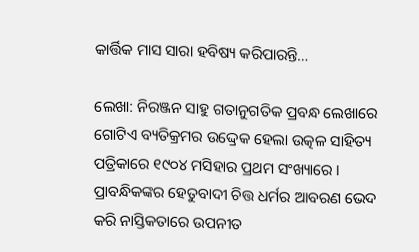କାର୍ତ୍ତିକ ମାସ ସାରା ହବିଷ୍ୟ କରିପାରନ୍ତି…

ଲେଖା: ନିରଞ୍ଜନ ସାହୁ ଗତାନୁଗତିକ ପ୍ରବନ୍ଧ ଲେଖାରେ ଗୋଟିଏ ବ୍ୟତିକ୍ରମର ଉଦ୍ଦ୍ରେକ ହେଲା ଉତ୍କଳ ସାହିତ୍ୟ ପତ୍ରିକାରେ ୧୯୦୪ ମସିହାର ପ୍ରଥମ ସଂଖ୍ୟାରେ । ପ୍ରାବନ୍ଧିକଙ୍କର ହେତୁବାଦୀ ଚିତ୍ତ ଧର୍ମର ଆବରଣ ଭେଦ କରି ନାସ୍ତିକତାରେ ଉପନୀତ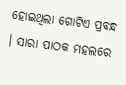ହୋଇଥିଲା ଗୋଟିଏ ପ୍ରବନ୍ଧ । ସାରା ପାଠକ ମହଲରେ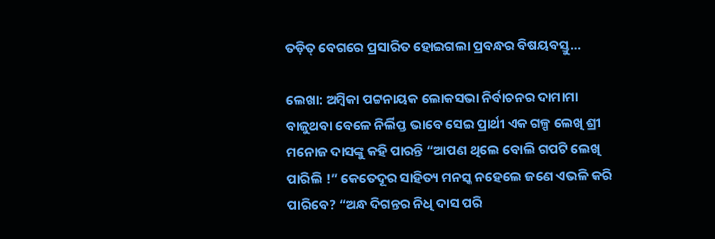ତଡ଼ିତ୍ ବେଗରେ ପ୍ରସାରିତ ହୋଇଗଲା ପ୍ରବନ୍ଧର ବିଷୟବସ୍ତୁ…

ଲେଖା: ଅମ୍ବିକା ପଟ୍ଟନାୟକ ଲୋକସଭା ନିର୍ବାଚନର ଦାମାମା ବାଜୁଥବା ବେଳେ ନିର୍ଲିପ୍ତ ଭାବେ ସେଇ ପ୍ରାର୍ଥୀ ଏକ ଗଳ୍ପ ଲେଖି ଶ୍ରୀ ମନୋଜ ଦାସଙ୍କୁ କହି ପାରନ୍ତି “ଆପଣ ଥିଲେ ବୋଲି ଗପଟି ଲେଖି ପାରିଲି !” କେତେଦୂର ସାହିତ୍ୟ ମନସ୍କ ନହେଲେ ଜଣେ ଏଭଳି କରି ପାରିବେ? “ଅନ୍ଧ ଦିଗନ୍ତର ନିଧି ଦାସ ପରି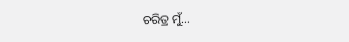ଚରିତ୍ର ମୁଁ…